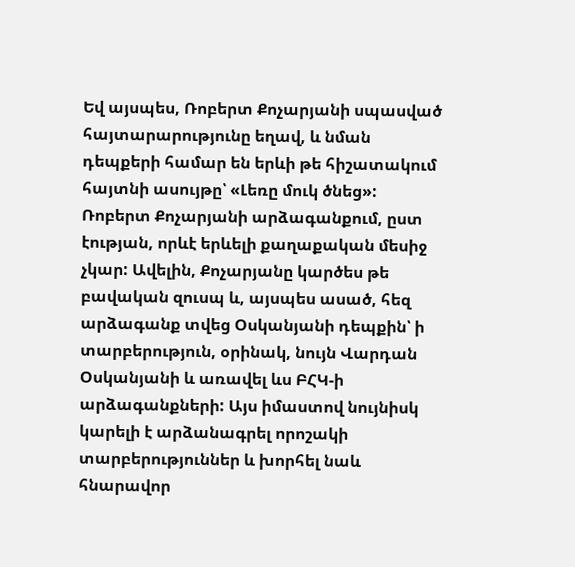Եվ այսպես, Ռոբերտ Քոչարյանի սպասված հայտարարությունը եղավ, և նման դեպքերի համար են երևի թե հիշատակում հայտնի ասույթը՝ «Լեռը մուկ ծնեց»:
Ռոբերտ Քոչարյանի արձագանքում, ըստ էության, որևէ երևելի քաղաքական մեսիջ չկար: Ավելին, Քոչարյանը կարծես թե բավական զուսպ և, այսպես ասած, հեզ արձագանք տվեց Օսկանյանի դեպքին՝ ի տարբերություն, օրինակ, նույն Վարդան Օսկանյանի և առավել ևս ԲՀԿ-ի արձագանքների: Այս իմաստով նույնիսկ կարելի է արձանագրել որոշակի տարբերություններ և խորհել նաև հնարավոր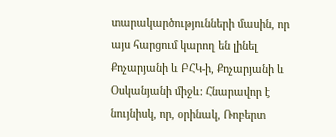տարակարծությունների մասին, որ այս հարցում կարող են լինել Քոչարյանի և ԲՀԿ-ի, Քոչարյանի և Օսկանյանի միջև: Հնարավոր է նույնիսկ, որ, օրինակ, Ռոբերտ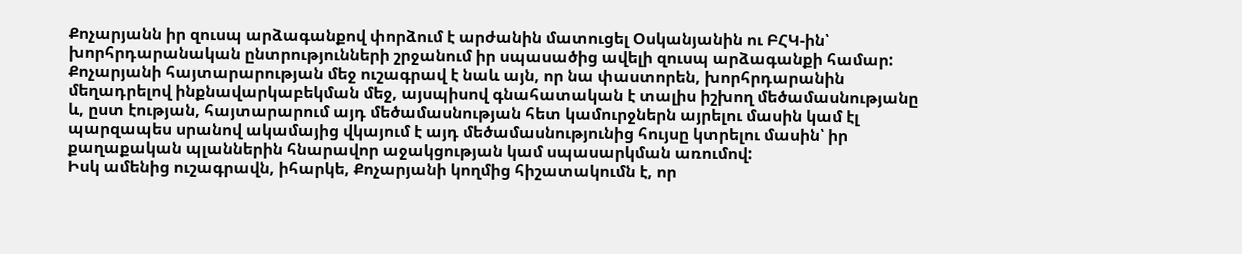Քոչարյանն իր զուսպ արձագանքով փորձում է արժանին մատուցել Օսկանյանին ու ԲՀԿ-ին՝ խորհրդարանական ընտրությունների շրջանում իր սպասածից ավելի զուսպ արձագանքի համար:
Քոչարյանի հայտարարության մեջ ուշագրավ է նաև այն, որ նա փաստորեն, խորհրդարանին մեղադրելով ինքնավարկաբեկման մեջ, այսպիսով գնահատական է տալիս իշխող մեծամասնությանը և, ըստ էության, հայտարարում այդ մեծամասնության հետ կամուրջներն այրելու մասին կամ էլ պարզապես սրանով ակամայից վկայում է այդ մեծամասնությունից հույսը կտրելու մասին՝ իր քաղաքական պլաններին հնարավոր աջակցության կամ սպասարկման առումով:
Իսկ ամենից ուշագրավն, իհարկե, Քոչարյանի կողմից հիշատակումն է, որ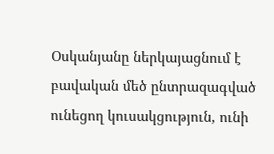Օսկանյանը ներկայացնում է բավական մեծ ընտրազագված ունեցող կուսակցություն, ունի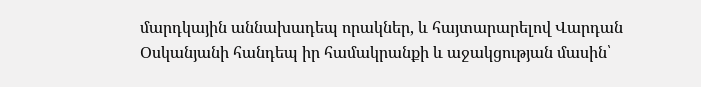մարդկային աննախադեպ որակներ, և հայտարարելով Վարդան Օսկանյանի հանդեպ իր համակրանքի և աջակցության մասին՝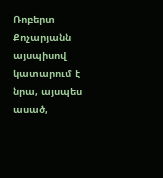Ռոբերտ Քոչարյանն այսպիսով կատարում է նրա, այսպես ասած,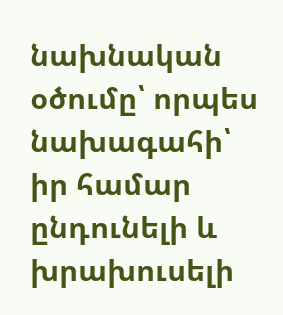նախնական օծումը՝ որպես նախագահի՝ իր համար ընդունելի և խրախուսելի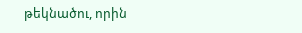թեկնածու, որին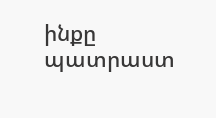ինքը պատրաստ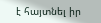է հայտնել իր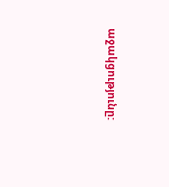աջակցությունը: